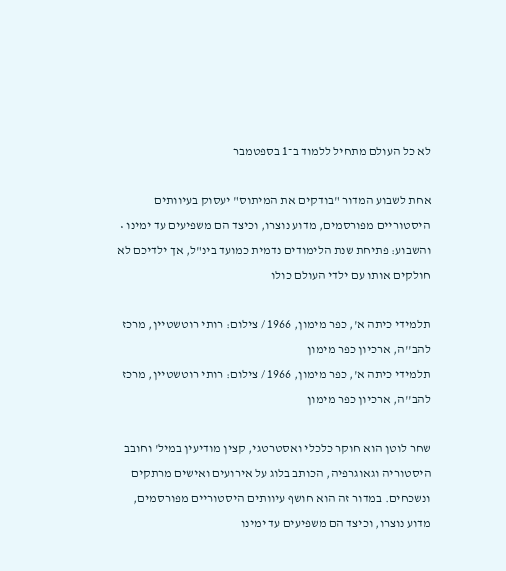לא כל העולם מתחיל ללמוד ב־1 בספטמבר

אחת לשבוע המדור "בודקים את המיתוס" יעסוק בעיוותים היסטוריים מפורסמים, מדוע נוצרו, וכיצד הם משפיעים עד ימינו • והשבוע: פתיחת שנת הלימודים נדמית כמועד בינ"ל, אך ילדיכם לא חולקים אותו עם ילדי העולם כולו

תלמידי כיתה א', כפר מימון, 1966 / צילום: רותי רוטשטיין, מרכז להב''ה, ארכיון כפר מימון
תלמידי כיתה א', כפר מימון, 1966 / צילום: רותי רוטשטיין, מרכז להב''ה, ארכיון כפר מימון

שחר לוטן הוא חוקר כלכלי ואסטרטגי, קצין מודיעין במיל' וחובב היסטוריה וגאוגרפיה, הכותב בלוג על אירועים ואישים מרתקים ונשכחים. במדור זה הוא חושף עיוותים היסטוריים מפורסמים, מדוע נוצרו, וכיצד הם משפיעים עד ימינו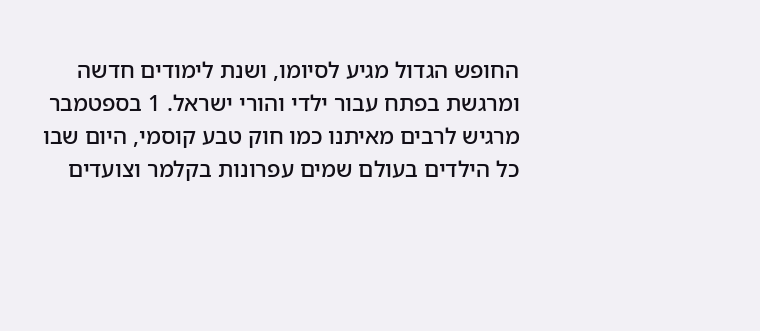החופש הגדול מגיע לסיומו, ושנת לימודים חדשה ומרגשת בפתח עבור ילדי והורי ישראל. 1 בספטמבר מרגיש לרבים מאיתנו כמו חוק טבע קוסמי, היום שבו כל הילדים בעולם שמים עפרונות בקלמר וצועדים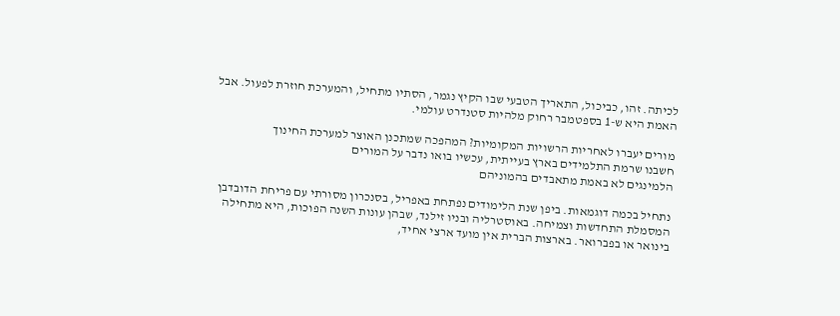לכיתה. זהו, כביכול, התאריך הטבעי שבו הקיץ נגמר, הסתיו מתחיל, והמערכת חוזרת לפעול. אבל האמת היא ש-1 בספטמבר רחוק מלהיות סטנדרט עולמי.

מורים יעברו לאחריות הרשויות המקומיות? המהפכה שמתכנן האוצר למערכת החינוך
חשבנו שרמת התלמידים בארץ בעייתית, עכשיו בואו נדבר על המורים
הלמינגים לא באמת מתאבדים בהמוניהם

נתחיל בכמה דוגמאות. ביפן שנת הלימודים נפתחת באפריל, בסנכרון מסורתי עם פריחת הדובדבן המסמלת התחדשות וצמיחה. באוסטרליה ובניו זילנד, שבהן עונות השנה הפוכות, היא מתחילה בינואר או בפברואר. בארצות הברית אין מועד ארצי אחיד,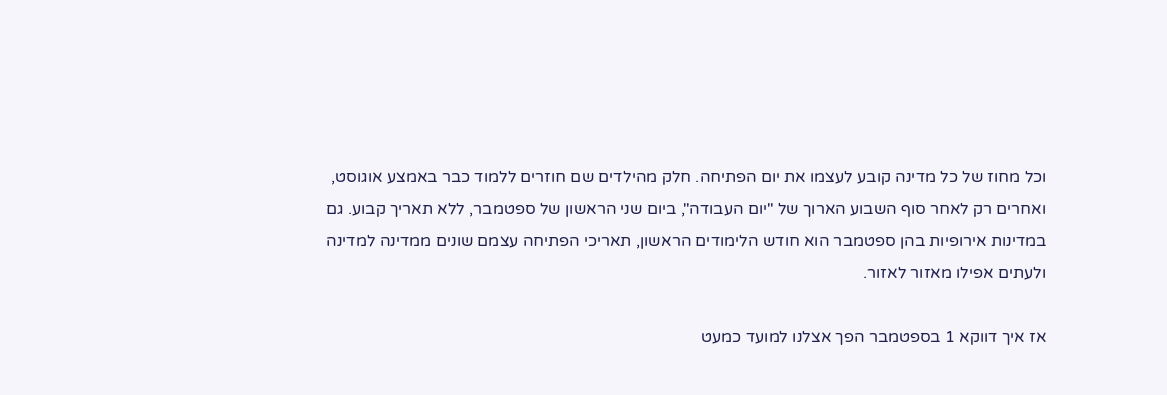וכל מחוז של כל מדינה קובע לעצמו את יום הפתיחה. חלק מהילדים שם חוזרים ללמוד כבר באמצע אוגוסט, ואחרים רק לאחר סוף השבוע הארוך של "יום העבודה", ביום שני הראשון של ספטמבר, ללא תאריך קבוע. גם במדינות אירופיות בהן ספטמבר הוא חודש הלימודים הראשון, תאריכי הפתיחה עצמם שונים ממדינה למדינה ולעתים אפילו מאזור לאזור.

אז איך דווקא 1 בספטמבר הפך אצלנו למועד כמעט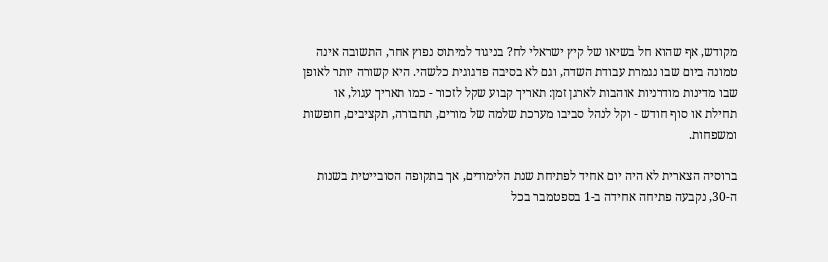מקודש, אף שהוא חל בשיאו של קיץ ישראלי לח? בניגוד למיתוס נפוץ אחר, התשובה אינה טמונה ביום שבו נגמרת עבודת השדה, וגם לא בסיבה פדגוגית כלשהי. היא קשורה יותר לאופן שבו מדינות מודרניות אוהבות לארגן זמן: תאריך קבוע שקל לזכור - כמו תאריך עגול, או תחילת או סוף חודש - וקל לנהל סביבו מערכת שלמה של מורים, תחבורה, תקציבים, חופשות ומשפחות.

ברוסיה הצארית לא היה יום אחיד לפתיחת שנת הלימודים, אך בתקופה הסובייטית בשנות ה-30, נקבעה פתיחה אחידה ב-1 בספטמבר בכל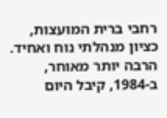רחבי ברית המועצות, כציון מנהלתי נוח ואחיד. הרבה יותר מאוחר, ב-1984, קיבל היום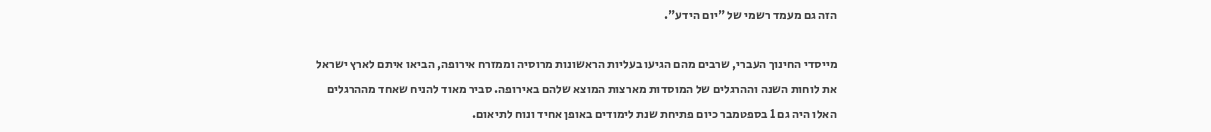הזה גם מעמד רשמי של "יום הידע".

מייסדי החינוך העברי, שרבים מהם הגיעו בעליות הראשונות מרוסיה וממזרח אירופה, הביאו איתם לארץ ישראל את לוחות השנה וההרגלים של המוסדות מארצות המוצא שלהם באירופה. סביר מאוד להניח שאחד מההרגלים האלו היה גם 1 בספטמבר כיום פתיחת שנת לימודים באופן אחיד ונוח לתיאום.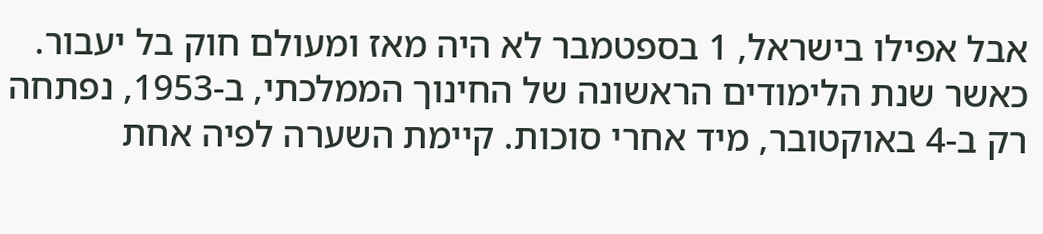אבל אפילו בישראל, 1 בספטמבר לא היה מאז ומעולם חוק בל יעבור. כאשר שנת הלימודים הראשונה של החינוך הממלכתי, ב-1953, נפתחה רק ב-4 באוקטובר, מיד אחרי סוכות. קיימת השערה לפיה אחת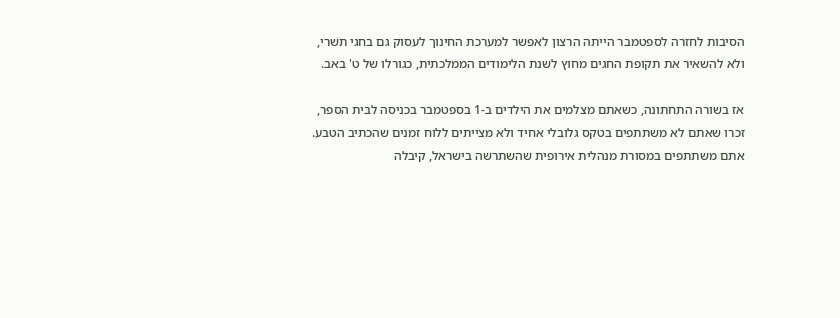הסיבות לחזרה לספטמבר הייתה הרצון לאפשר למערכת החינוך לעסוק גם בחגי תשרי, ולא להשאיר את תקופת החגים מחוץ לשנת הלימודים הממלכתית, כגורלו של ט' באב.

אז בשורה התחתונה, כשאתם מצלמים את הילדים ב-1 בספטמבר בכניסה לבית הספר, זכרו שאתם לא משתתפים בטקס גלובלי אחיד ולא מצייתים ללוח זמנים שהכתיב הטבע. אתם משתתפים במסורת מנהלית אירופית שהשתרשה בישראל, קיבלה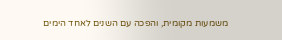משמעות מקומית, והפכה עם השנים לאחד הימים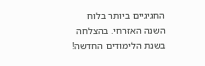החגיגיים ביותר בלוח השנה האזרחי. בהצלחה בשנת הלימודים החדשה!